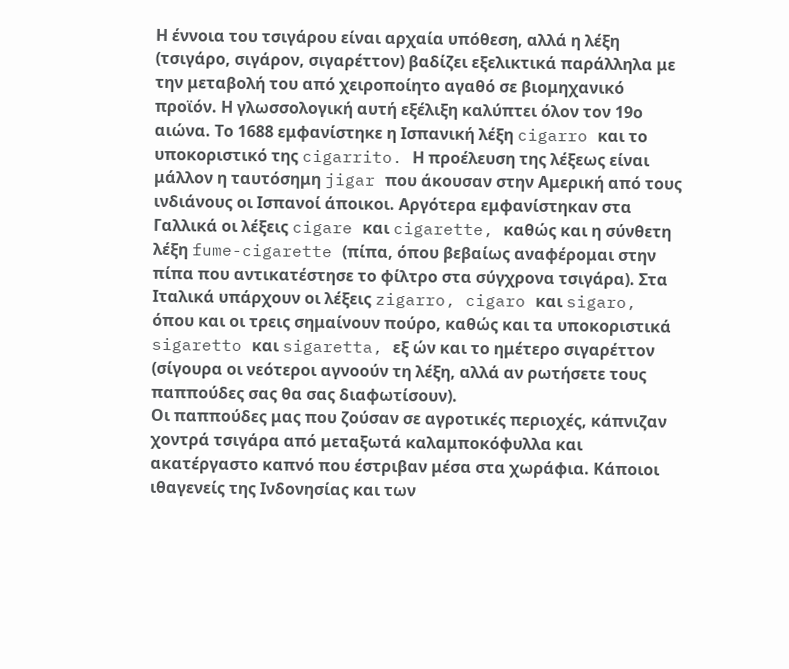Η έννοια του τσιγάρου είναι αρχαία υπόθεση, αλλά η λέξη (τσιγάρο, σιγάρον, σιγαρέττον) βαδίζει εξελικτικά παράλληλα με την μεταβολή του από χειροποίητο αγαθό σε βιομηχανικό προϊόν. Η γλωσσολογική αυτή εξέλιξη καλύπτει όλον τον 19ο αιώνα. Το 1688 εμφανίστηκε η Ισπανική λέξη cigarro και το υποκοριστικό της cigarrito. Η προέλευση της λέξεως είναι μάλλον η ταυτόσημη jigar που άκουσαν στην Αμερική από τους ινδιάνους οι Ισπανοί άποικοι. Αργότερα εμφανίστηκαν στα Γαλλικά οι λέξεις cigare και cigarette, καθώς και η σύνθετη λέξη fume-cigarette (πίπα, όπου βεβαίως αναφέρομαι στην πίπα που αντικατέστησε το φίλτρο στα σύγχρονα τσιγάρα). Στα Ιταλικά υπάρχουν οι λέξεις zigarro, cigaro και sigaro, όπου και οι τρεις σημαίνουν πούρο, καθώς και τα υποκοριστικά sigaretto και sigaretta, εξ ών και το ημέτερο σιγαρέττον (σίγουρα οι νεότεροι αγνοούν τη λέξη, αλλά αν ρωτήσετε τους παππούδες σας θα σας διαφωτίσουν).
Οι παππούδες μας που ζούσαν σε αγροτικές περιοχές, κάπνιζαν χοντρά τσιγάρα από μεταξωτά καλαμποκόφυλλα και ακατέργαστο καπνό που έστριβαν μέσα στα χωράφια. Κάποιοι ιθαγενείς της Ινδονησίας και των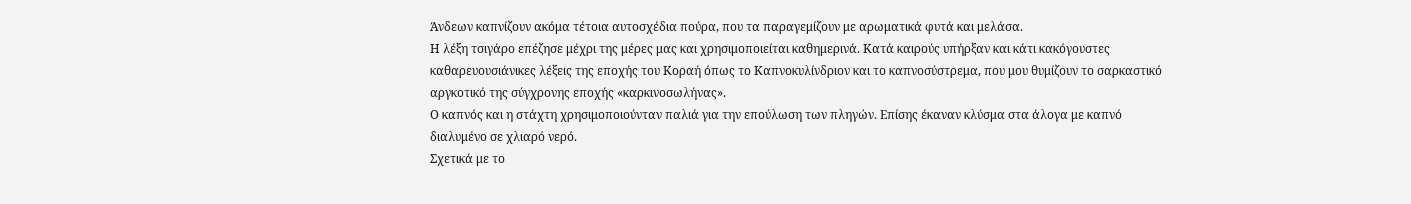Άνδεων καπνίζουν ακόμα τέτοια αυτοσχέδια πούρα, που τα παραγεμίζουν με αρωματικά φυτά και μελάσα.
Η λέξη τσιγάρο επέζησε μέχρι της μέρες μας και χρησιμοποιείται καθημερινά. Κατά καιρούς υπήρξαν και κάτι κακόγουστες καθαρευουσιάνικες λέξεις της εποχής του Κοραή όπως το Καπνοκυλίνδριον και το καπνοσύστρεμα, που μου θυμίζουν το σαρκαστικό αργκοτικό της σύγχρονης εποχής «καρκινοσωλήνας».
Ο καπνός και η στάχτη χρησιμοποιούνταν παλιά για την επούλωση των πληγών. Επίσης έκαναν κλύσμα στα άλογα με καπνό διαλυμένο σε χλιαρό νερό.
Σχετικά με το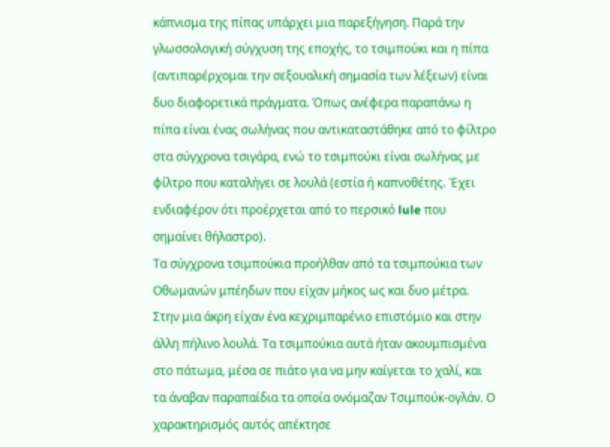κάπνισμα της πίπας υπάρχει μια παρεξήγηση. Παρά την γλωσσολογική σύγχυση της εποχής, το τσιμπούκι και η πίπα (αντιπαρέρχομαι την σεξουαλική σημασία των λέξεων) είναι δυο διαφορετικά πράγματα. Όπως ανέφερα παραπάνω η πίπα είναι ένας σωλήνας που αντικαταστάθηκε από το φίλτρο στα σύγχρονα τσιγάρα, ενώ το τσιμπούκι είναι σωλήνας με φίλτρο που καταλήγει σε λουλά (εστία ή καπνοθέτης. Έχει ενδιαφέρον ότι προέρχεται από το περσικό lule που σημαίνει θήλαστρο).
Τα σύγχρονα τσιμπούκια προήλθαν από τα τσιμπούκια των Οθωμανών μπέηδων που είχαν μήκος ως και δυο μέτρα. Στην μια άκρη είχαν ένα κεχριμπαρένιο επιστόμιο και στην άλλη πήλινο λουλά. Τα τσιμπούκια αυτά ήταν ακουμπισμένα στο πάτωμα, μέσα σε πιάτο για να μην καίγεται το χαλί, και τα άναβαν παραπαίδια τα οποία ονόμαζαν Τσιμπούκ-ογλάν. Ο χαρακτηρισμός αυτός απέκτησε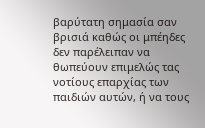βαρύτατη σημασία σαν βρισιά καθώς οι μπέηδες δεν παρέλειπαν να θωπεύουν επιμελώς τας νοτίους επαρχίας των παιδιών αυτών, ή να τους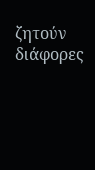ζητούν διάφορες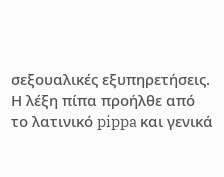σεξουαλικές εξυπηρετήσεις.
Η λέξη πίπα προήλθε από το λατινικό pippa και γενικά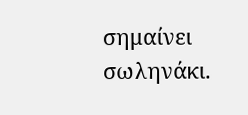σημαίνει σωληνάκι.